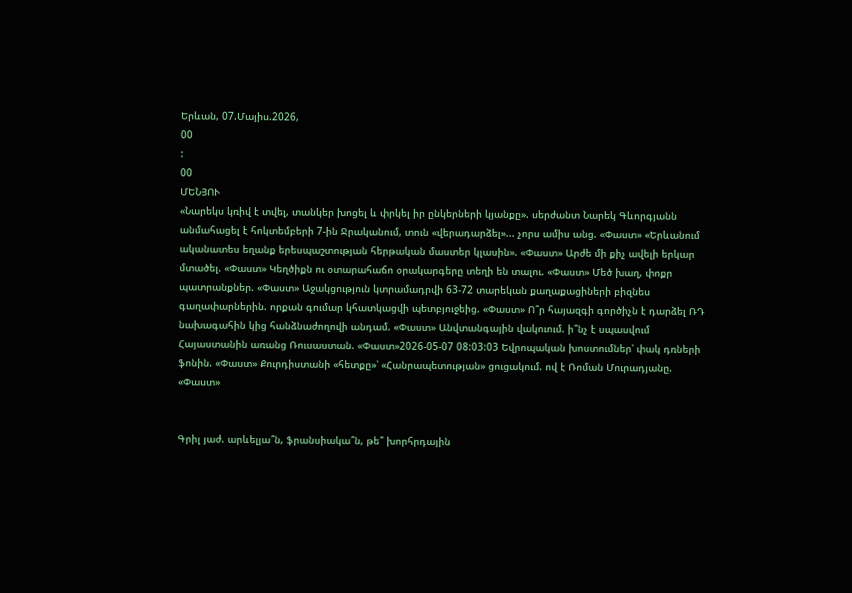Երևան, 07.Մայիս.2026,
00
:
00
ՄԵՆՅՈՒ
«Նարեկս կռիվ է տվել, տանկեր խոցել և փրկել իր ընկերների կյանքը». սերժանտ Նարեկ Գևորգյանն անմահացել է հոկտեմբերի 7-ին Ջրականում, տուն «վերադարձել»... չորս ամիս անց. «Փաստ» «Երևանում ականատես եղանք երեսպաշտության հերթական մաստեր կլասին». «Փաստ» Արժե մի քիչ ավելի երկար մտածել. «Փաստ» Կեղծիքն ու օտարահաճո օրակարգերը տեղի են տալու. «Փաստ» Մեծ խաղ, փոքր պատրանքներ. «Փաստ» Աջակցություն կտրամադրվի 63-72 տարեկան քաղաքացիների բիզնես գաղափարներին. որքան գումար կհատկացվի պետբյուջեից. «Փաստ» Ո՞ր հայազգի գործիչն է դարձել ՌԴ նախագահին կից հանձնաժողովի անդամ. «Փաստ» Անվտանգային վակուում. ի՞նչ է սպասվում Հայաստանին առանց Ռուսաստան. «Փաստ»2026-05-07 08:03:03 Եվրոպական խոստումներ՝ փակ դռների ֆոնին. «Փաստ» Քուրդիստանի «հետքը»՝ «Հանրապետության» ցուցակում. ով է Ռոման Մուրադյանը. «Փաստ»


Գրիլ յաժ. արևելյա՞ն, ֆրանսիակա՞ն, թե՞ խորհրդային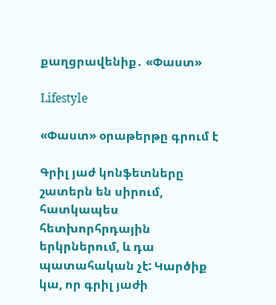քաղցրավենիք․ «Փաստ»

Lifestyle

«Փաստ» օրաթերթը գրում է

Գրիլ յաժ կոնֆետները շատերն են սիրում, հատկապես հետխորհրդային երկրներում, և դա պատահական չէ: Կարծիք կա, որ գրիլ յաժի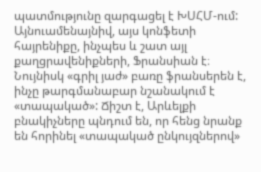պատմությունը զարգացել է ԽՍՀՄ-ում: Այնուամենայնիվ, այս կոնֆետի հայրենիքը, ինչպես և շատ այլ քաղցրավենիքների, Ֆրանսիան է։ Նույնիսկ «գրիլ յաժ» բառը ֆրանսերեն է, ինչը թարգմանաբար նշանակում է «տապակած»: Ճիշտ է, Արևելքի բնակիչները պնդում են, որ հենց նրանք են հորինել «տապակած ընկույզներով»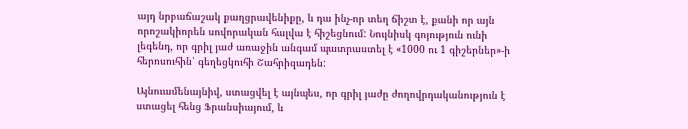այդ նրբաճաշակ քաղցրավենիքը, և դա ինչ-որ տեղ ճիշտ է, քանի որ այն որոշակիորեն սովորական հալվա է հիշեցնում: Նույնիսկ գոյություն ունի լեգենդ, որ գրիլ յաժ առաջին անգամ պատրաստել է «1000 ու 1 գիշերներ»-ի հերոսուհին՝ գեղեցկուհի Շահրիզադեն:

Այնուամենայնիվ, ստացվել է այնպես, որ գրիլ յաժը ժողովրդականություն է ստացել հենց Ֆրանսիայում, և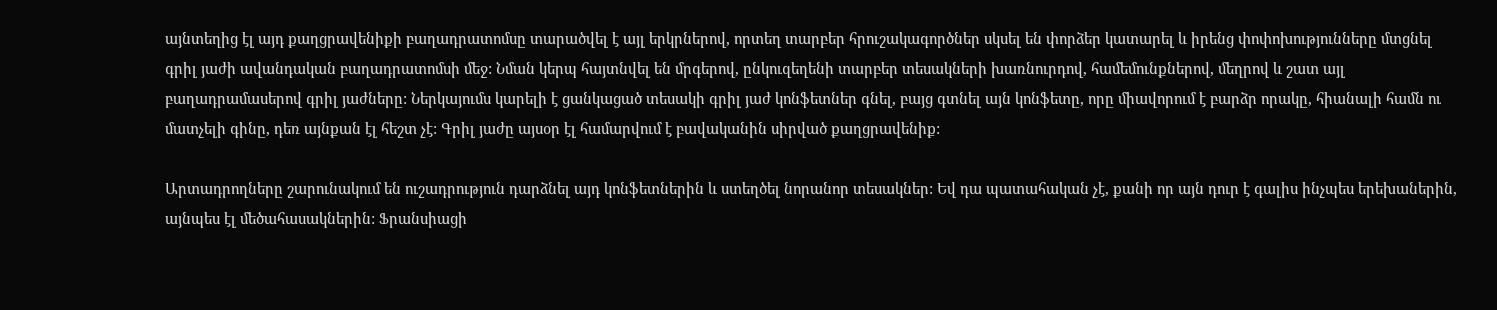այնտեղից էլ այդ քաղցրավենիքի բաղադրատոմսը տարածվել է այլ երկրներով, որտեղ տարբեր հրուշակագործներ սկսել են փորձեր կատարել և իրենց փոփոխությունները մտցնել գրիլ յաժի ավանդական բաղադրատոմսի մեջ: Նման կերպ հայտնվել են մրգերով, ընկուզեղենի տարբեր տեսակների խառնուրդով, համեմունքներով, մեղրով և շատ այլ բաղադրամասերով գրիլ յաժները: Ներկայումս կարելի է ցանկացած տեսակի գրիլ յաժ կոնֆետներ գնել, բայց գտնել այն կոնֆետը, որը միավորում է բարձր որակը, հիանալի համն ու մատչելի գինը, դեռ այնքան էլ հեշտ չէ: Գրիլ յաժը այսօր էլ համարվում է բավականին սիրված քաղցրավենիք:

Արտադրողները շարունակում են ուշադրություն դարձնել այդ կոնֆետներին և ստեղծել նորանոր տեսակներ: Եվ դա պատահական չէ, քանի որ այն դուր է գալիս ինչպես երեխաներին, այնպես էլ մեծահասակներին: Ֆրանսիացի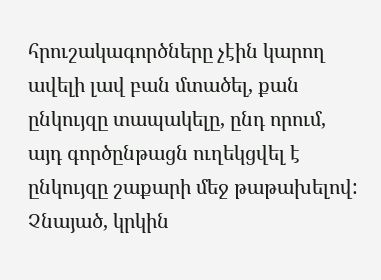հրուշակագործները չէին կարող ավելի լավ բան մտածել, քան ընկույզը տապակելը, ընդ որում, այդ գործընթացն ուղեկցվել է ընկույզը շաքարի մեջ թաթախելով: Չնայած, կրկին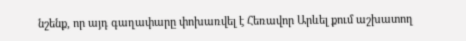նշենք, որ այդ գաղափարը փոխառվել է Հեռավոր Արևել քում աշխատող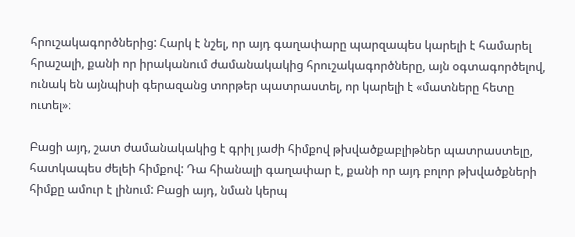հրուշակագործներից: Հարկ է նշել, որ այդ գաղափարը պարզապես կարելի է համարել հրաշալի, քանի որ իրականում ժամանակակից հրուշակագործները, այն օգտագործելով, ունակ են այնպիսի գերազանց տորթեր պատրաստել, որ կարելի է «մատները հետը ուտել»։

Բացի այդ, շատ ժամանակակից է գրիլ յաժի հիմքով թխվածքաբլիթներ պատրաստելը, հատկապես ժելեի հիմքով: Դա հիանալի գաղափար է, քանի որ այդ բոլոր թխվածքների հիմքը ամուր է լինում: Բացի այդ, նման կերպ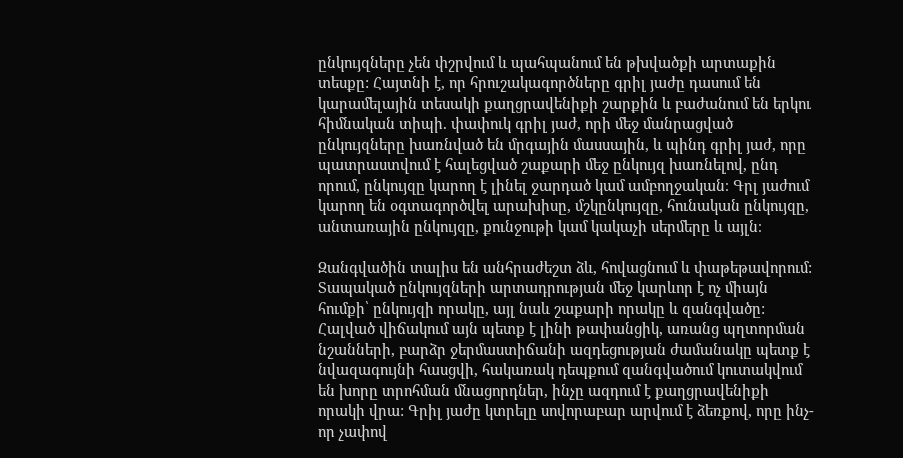ընկույզները չեն փշրվում և պահպանում են թխվածքի արտաքին տեսքը: Հայտնի է, որ հրուշակագործները գրիլ յաժը դասում են կարամելային տեսակի քաղցրավենիքի շարքին և բաժանում են երկու հիմնական տիպի. փափուկ գրիլ յաժ, որի մեջ մանրացված ընկույզները խառնված են մրգային մասսային, և պինդ գրիլ յաժ, որը պատրաստվում է հալեցված շաքարի մեջ ընկույզ խառնելով, ընդ որում, ընկույզը կարող է լինել ջարդած կամ ամբողջական։ Գրլ յաժում կարող են օգտագործվել արախիսը, մշկընկույզը, հունական ընկույզը, անտառային ընկույզը, քունջութի կամ կակաչի սերմերը և այլն։

Զանգվածին տալիս են անհրաժեշտ ձև, հովացնում և փաթեթավորում: Տապակած ընկույզների արտադրության մեջ կարևոր է ոչ միայն հումքի՝ ընկույզի որակը, այլ նաև շաքարի որակը և զանգվածը: Հալված վիճակում այն պետք է լինի թափանցիկ, առանց պղտորման նշանների, բարձր ջերմաստիճանի ազդեցության ժամանակը պետք է նվազագույնի հասցվի, հակառակ դեպքում զանգվածում կուտակվում են խորը տրոհման մնացորդներ, ինչը ազդում է քաղցրավենիքի որակի վրա: Գրիլ յաժը կտրելը սովորաբար արվում է ձեռքով, որը ինչ-որ չափով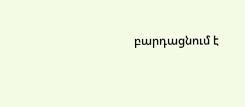բարդացնում է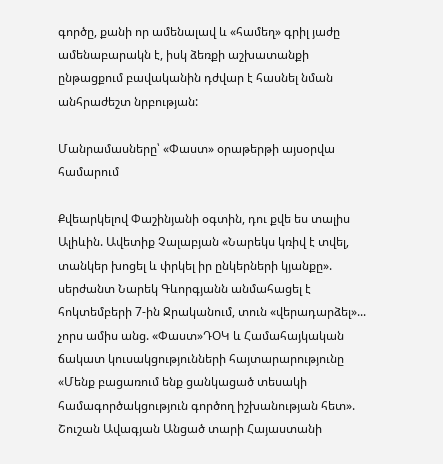գործը, քանի որ ամենալավ և «համեղ» գրիլ յաժը ամենաբարակն է, իսկ ձեռքի աշխատանքի ընթացքում բավականին դժվար է հասնել նման անհրաժեշտ նրբության:

Մանրամասները՝ «Փաստ» օրաթերթի այսօրվա համարում

Քվեարկելով Փաշինյանի օգտին, դու քվե ես տալիս Ալիևին. Ավետիք Չալաբյան «Նարեկս կռիվ է տվել, տանկեր խոցել և փրկել իր ընկերների կյանքը». սերժանտ Նարեկ Գևորգյանն անմահացել է հոկտեմբերի 7-ին Ջրականում, տուն «վերադարձել»... չորս ամիս անց. «Փաստ»ԴՕԿ և Համահայկական ճակատ կուսակցությունների հայտարարությունը «Մենք բացառում ենք ցանկացած տեսակի համագործակցություն գործող իշխանության հետ». Շուշան Ավագյան Անցած տարի Հայաստանի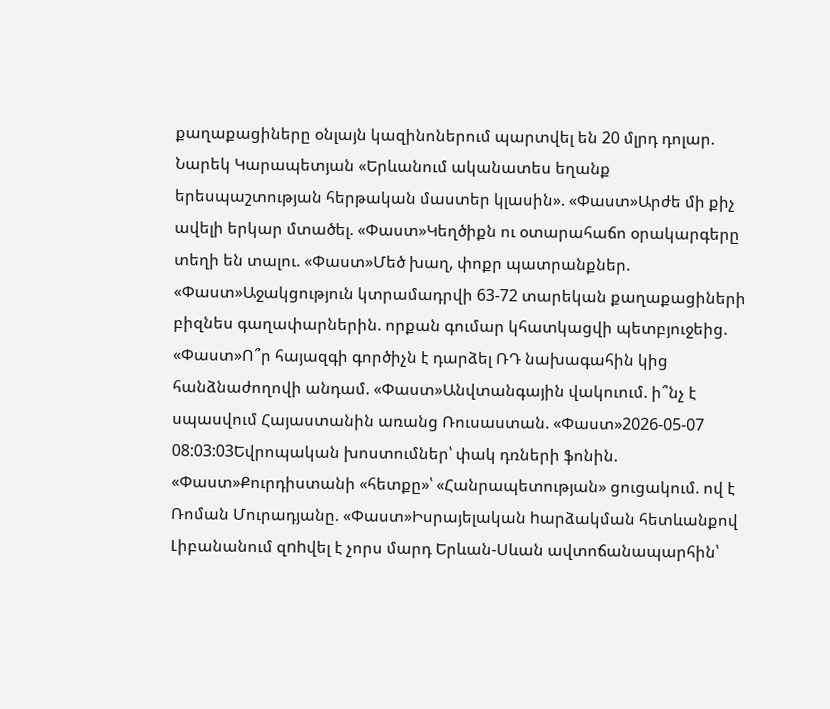քաղաքացիները օնլայն կազինոներում պարտվել են 20 մլրդ դոլար. Նարեկ Կարապետյան «Երևանում ականատես եղանք երեսպաշտության հերթական մաստեր կլասին». «Փաստ»Արժե մի քիչ ավելի երկար մտածել. «Փաստ»Կեղծիքն ու օտարահաճո օրակարգերը տեղի են տալու. «Փաստ»Մեծ խաղ, փոքր պատրանքներ. «Փաստ»Աջակցություն կտրամադրվի 63-72 տարեկան քաղաքացիների բիզնես գաղափարներին. որքան գումար կհատկացվի պետբյուջեից. «Փաստ»Ո՞ր հայազգի գործիչն է դարձել ՌԴ նախագահին կից հանձնաժողովի անդամ. «Փաստ»Անվտանգային վակուում. ի՞նչ է սպասվում Հայաստանին առանց Ռուսաստան. «Փաստ»2026-05-07 08:03:03Եվրոպական խոստումներ՝ փակ դռների ֆոնին. «Փաստ»Քուրդիստանի «հետքը»՝ «Հանրապետության» ցուցակում. ով է Ռոման Մուրադյանը. «Փաստ»Իսրայելական hարձակման հետևանքով Լիբանանում զnhվել է չորս մարդ Երևան-Սևան ավտոճանապարհին՝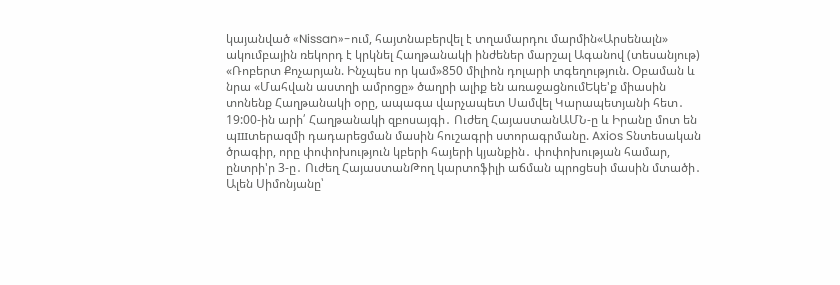կայանված «Nissan»-ում, հայտնաբերվել է տղամարդու մարմին«Արսենալն» ակումբային ռեկորդ է կրկնել Հաղթանակի ինժեներ մարշալ Ագանով (տեսանյութ) «Ռոբերտ Քոչարյան. Ինչպես որ կամ»850 միլիոն դոլարի տգեղություն. Օբաման և նրա «Մահվան աստղի ամրոցը» ծաղրի ալիք են առաջացնումԵկե'ք միասին տոնենք Հաղթանակի օրը, ապագա վարչապետ Սամվել Կարապետյանի հետ․ 19:00-ին արի՛ Հաղթանակի զբոսայգի․ Ուժեղ ՀայաստանԱՄՆ-ը և Իրանը մոտ են պшտերազմի դադարեցման մասին հուշագրի ստորագրմանը. Axios Տնտեսական ծրագիր, որը փոփոխություն կբերի հայերի կյանքին․ փոփոխության համար, ընտրի'ր 3-ը․ Ուժեղ ՀայաստանԹող կարտոֆիլի աճման պրոցեսի մասին մտածի․ Ալեն Սիմոնյանը՝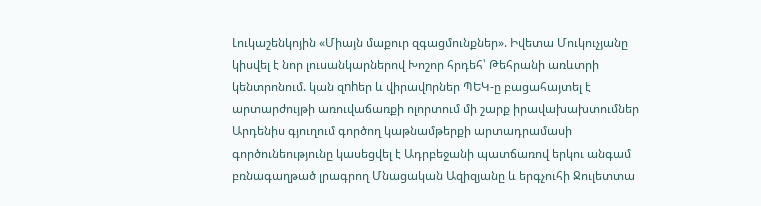Լուկաշենկոյին «Միայն մաքուր զգացմունքներ». Իվետա Մուկուչյանը կիսվել է նոր լուսանկարներով Խոշոր հրդեհ՝ Թեհրանի առևտրի կենտրոնում. կան զnhեր և վիրավnրներ ՊԵԿ-ը բացահայտել է արտարժույթի առուվաճառքի ոլորտում մի շարք իրավախախտումներ Արդենիս գյուղում գործող կաթնամթերքի արտադրամասի գործունեությունը կասեցվել է Ադրբեջանի պատճառով երկու անգամ բռնագաղթած լրագրող Մնացական Ազիզյանը և երգչուհի Ջուլետտա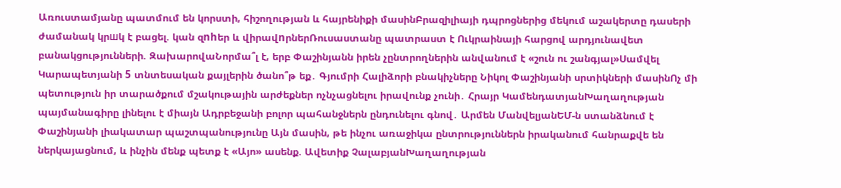Առուստամյանը պատմում են կորստի, հիշողության և հայրենիքի մասինԲրազիլիայի դպրոցներից մեկում աշակերտը դասերի ժամանակ կրшկ է բացել. կան զnhեր և վիրավnրներՌուսաստանը պատրաստ է Ուկրաինայի հարցով արդյունավետ բանակցությունների. ԶախարովաՆորմա՞լ է, երբ Փաշինյանն իրեն չընտրողներին անվանում է «շուն ու շանգյալ»Սամվել Կարապետյանի 5 տնտեսական քայլերին ծանո՞թ եք․ Գյումրի Հալիձորի բնակիչները Նիկոլ Փաշինյանի սրտիկների մասինՈչ մի պետություն իր տարածքում մշակութային արժեքներ ոչնչացնելու իրավունք չունի․ Հրայր ԿամենդատյանԽաղաղության պայմանագիրը լինելու է միայն Ադրբեջանի բոլոր պահանջներն ընդունելու գնով․ Արմեն ՄանվելյանԵՄ-ն ստանձնում է Փաշինյանի լիակատար պաշտպանությունը Այն մասին, թե ինչու առաջիկա ընտրություններն իրականում հանրաքվե են ներկայացնում, և ինչին մենք պետք է «Այո» ասենք. Ավետիք ՉալաբյանԽաղաղության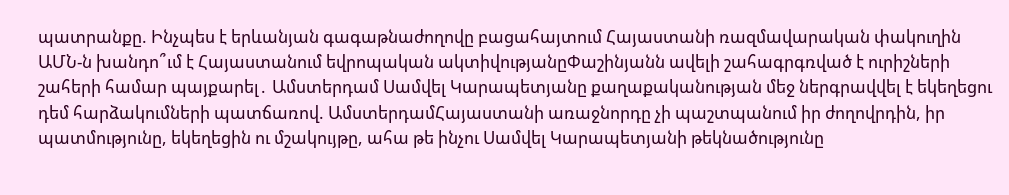պատրանքը. Ինչպես է երևանյան գագաթնաժողովը բացահայտում Հայաստանի ռազմավարական փակուղին ԱՄՆ-ն խանդո՞ւմ է Հայաստանում եվրոպական ակտիվությանըՓաշինյանն ավելի շահագրգռված է ուրիշների շահերի համար պայքարել․ Ամստերդամ Սամվել Կարապետյանը քաղաքականության մեջ ներգրավվել է եկեղեցու դեմ հարձակումների պատճառով. ԱմստերդամՀայաստանի առաջնորդը չի պաշտպանում իր ժողովրդին, իր պատմությունը, եկեղեցին ու մշակույթը, ահա թե ինչու Սամվել Կարապետյանի թեկնածությունը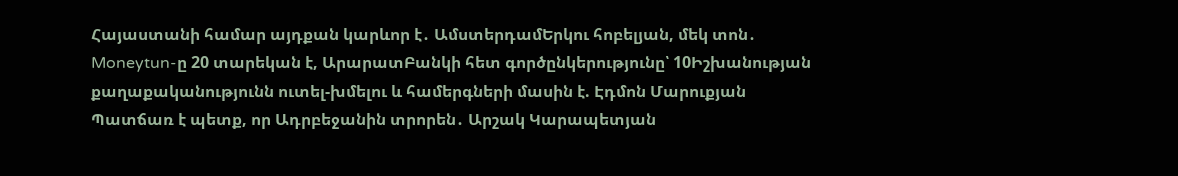Հայաստանի համար այդքան կարևոր է․ ԱմստերդամԵրկու հոբելյան, մեկ տոն․ Moneytun-ը 20 տարեկան է, ԱրարատԲանկի հետ գործընկերությունը՝ 10Իշխանության քաղաքականությունն ուտել-խմելու և համերգների մասին է. Էդմոն Մարուքյան Պատճառ է պետք, որ Ադրբեջանին տրորեն․ Արշակ Կարապետյան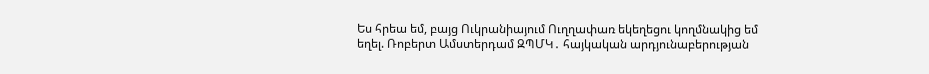Ես հրեա եմ, բայց Ուկրանիայում Ուղղափառ եկեղեցու կողմնակից եմ եղել. Ռոբերտ Ամստերդամ ԶՊՄԿ․ հայկական արդյունաբերության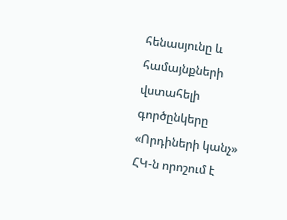հենասյունը և համայնքների վստահելի գործընկերը «Որդիների կանչ» ՀԿ-ն որոշում է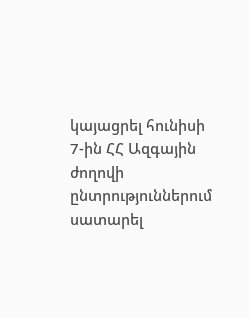կայացրել հունիսի 7-ին ՀՀ Ազգային ժողովի ընտրություններում սատարել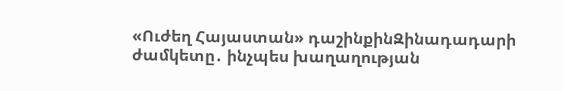«Ուժեղ Հայաստան» դաշինքինԶինադադարի ժամկետը․ ինչպես խաղաղության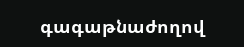գագաթնաժողով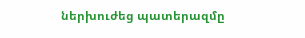ներխուժեց պատերազմը